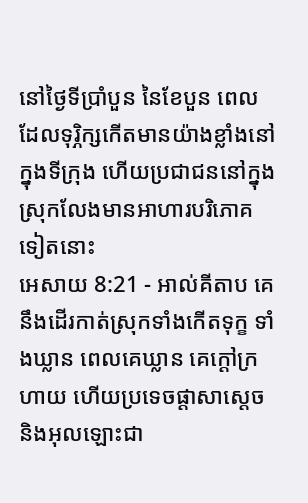នៅថ្ងៃទីប្រាំបួន នៃខែបួន ពេលដែលទុរ្ភិក្សកើតមានយ៉ាងខ្លាំងនៅក្នុងទីក្រុង ហើយប្រជាជននៅក្នុងស្រុកលែងមានអាហារបរិភោគទៀតនោះ
អេសាយ 8:21 - អាល់គីតាប គេនឹងដើរកាត់ស្រុកទាំងកើតទុក្ខ ទាំងឃ្លាន ពេលគេឃ្លាន គេក្ដៅក្រហាយ ហើយប្រទេចផ្ដាសាស្ដេច និងអុលឡោះជា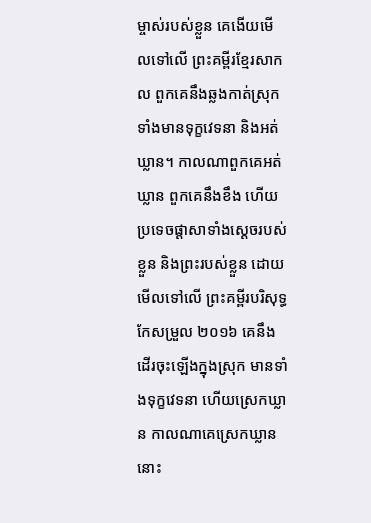ម្ចាស់របស់ខ្លួន គេងើយមើលទៅលើ ព្រះគម្ពីរខ្មែរសាកល ពួកគេនឹងឆ្លងកាត់ស្រុក ទាំងមានទុក្ខវេទនា និងអត់ឃ្លាន។ កាលណាពួកគេអត់ឃ្លាន ពួកគេនឹងខឹង ហើយប្រទេចផ្ដាសាទាំងស្ដេចរបស់ខ្លួន និងព្រះរបស់ខ្លួន ដោយមើលទៅលើ ព្រះគម្ពីរបរិសុទ្ធកែសម្រួល ២០១៦ គេនឹងដើរចុះឡើងក្នុងស្រុក មានទាំងទុក្ខវេទនា ហើយស្រេកឃ្លាន កាលណាគេស្រេកឃ្លាន នោះ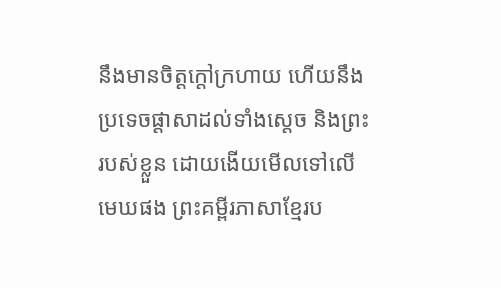នឹងមានចិត្តក្តៅក្រហាយ ហើយនឹងប្រទេចផ្ដាសាដល់ទាំងស្តេច និងព្រះរបស់ខ្លួន ដោយងើយមើលទៅលើមេឃផង ព្រះគម្ពីរភាសាខ្មែរប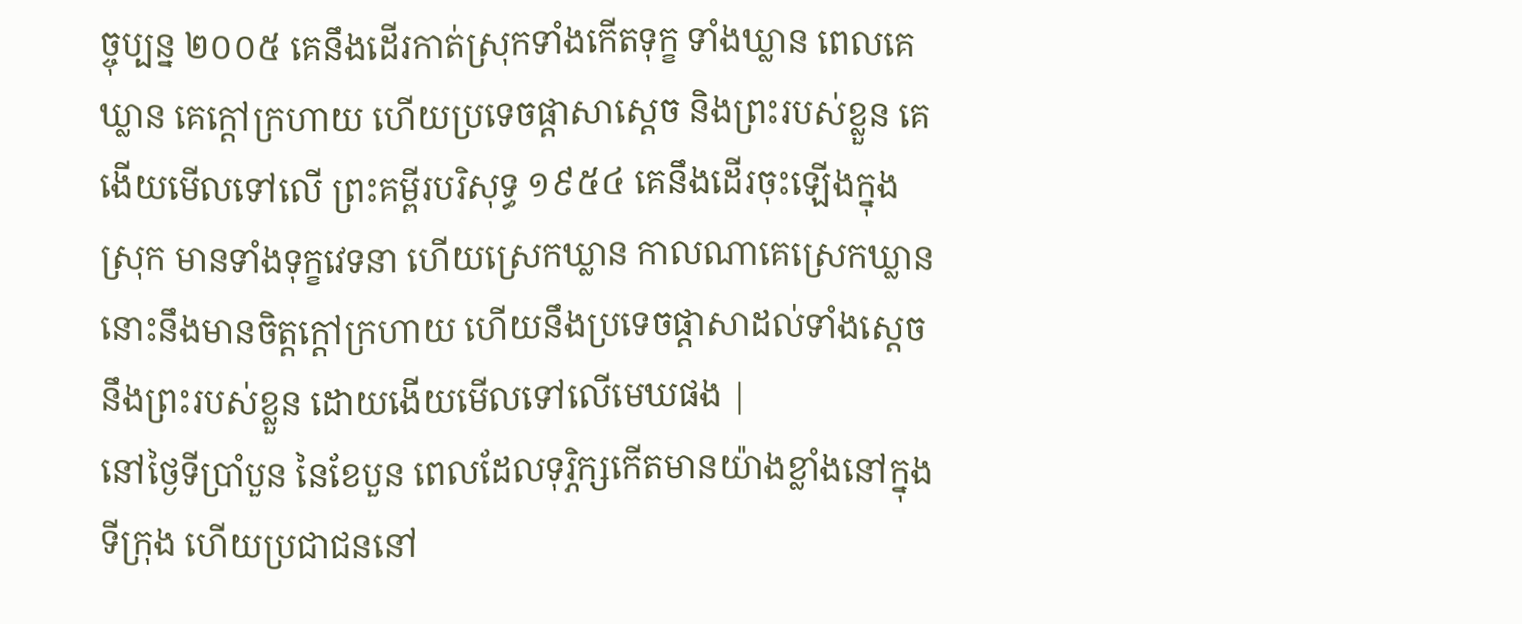ច្ចុប្បន្ន ២០០៥ គេនឹងដើរកាត់ស្រុកទាំងកើតទុក្ខ ទាំងឃ្លាន ពេលគេឃ្លាន គេក្ដៅក្រហាយ ហើយប្រទេចផ្ដាសាស្ដេច និងព្រះរបស់ខ្លួន គេងើយមើលទៅលើ ព្រះគម្ពីរបរិសុទ្ធ ១៩៥៤ គេនឹងដើរចុះឡើងក្នុងស្រុក មានទាំងទុក្ខវេទនា ហើយស្រេកឃ្លាន កាលណាគេស្រេកឃ្លាន នោះនឹងមានចិត្តក្តៅក្រហាយ ហើយនឹងប្រទេចផ្តាសាដល់ទាំងស្តេច នឹងព្រះរបស់ខ្លួន ដោយងើយមើលទៅលើមេឃផង |
នៅថ្ងៃទីប្រាំបួន នៃខែបួន ពេលដែលទុរ្ភិក្សកើតមានយ៉ាងខ្លាំងនៅក្នុងទីក្រុង ហើយប្រជាជននៅ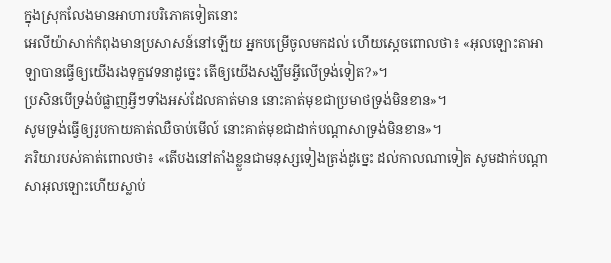ក្នុងស្រុកលែងមានអាហារបរិភោគទៀតនោះ
អេលីយ៉ាសាក់កំពុងមានប្រសាសន៍នៅឡើយ អ្នកបម្រើចូលមកដល់ ហើយស្តេចពោលថា៖ «អុលឡោះតាអាឡាបានធ្វើឲ្យយើងរងទុក្ខវេទនាដូច្នេះ តើឲ្យយើងសង្ឃឹមអ្វីលើទ្រង់ទៀត?»។
ប្រសិនបើទ្រង់បំផ្លាញអ្វីៗទាំងអស់ដែលគាត់មាន នោះគាត់មុខជាប្រមាថទ្រង់មិនខាន»។
សូមទ្រង់ធ្វើឲ្យរូបកាយគាត់ឈឺចាប់មើល៍ នោះគាត់មុខជាដាក់បណ្ដាសាទ្រង់មិនខាន»។
ភរិយារបស់គាត់ពោលថា៖ «តើបងនៅតាំងខ្លួនជាមនុស្សទៀងត្រង់ដូច្នេះ ដល់កាលណាទៀត សូមដាក់បណ្ដាសាអុលឡោះហើយស្លាប់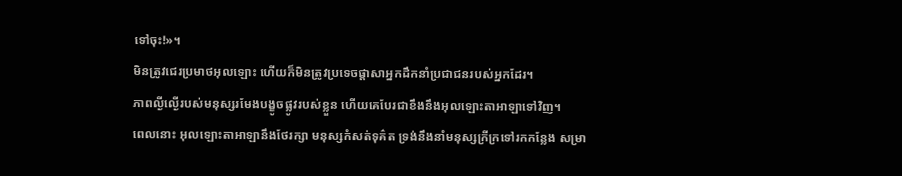ទៅចុះ!»។
មិនត្រូវជេរប្រមាថអុលឡោះ ហើយក៏មិនត្រូវប្រទេចផ្តាសាអ្នកដឹកនាំប្រជាជនរបស់អ្នកដែរ។
ភាពល្ងីល្ងើរបស់មនុស្សរមែងបង្ខូចផ្លូវរបស់ខ្លួន ហើយគេបែរជាខឹងនឹងអុលឡោះតាអាឡាទៅវិញ។
ពេលនោះ អុលឡោះតាអាឡានឹងថែរក្សា មនុស្សកំសត់ទុគ៌ត ទ្រង់នឹងនាំមនុស្សក្រីក្រទៅរកកន្លែង សម្រា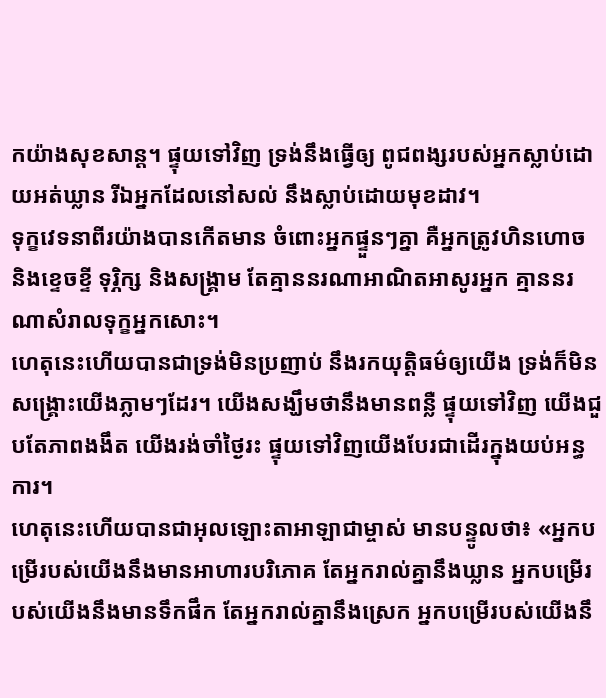កយ៉ាងសុខសាន្ត។ ផ្ទុយទៅវិញ ទ្រង់នឹងធ្វើឲ្យ ពូជពង្សរបស់អ្នកស្លាប់ដោយអត់ឃ្លាន រីឯអ្នកដែលនៅសល់ នឹងស្លាប់ដោយមុខដាវ។
ទុក្ខវេទនាពីរយ៉ាងបានកើតមាន ចំពោះអ្នកផ្ទួនៗគ្នា គឺអ្នកត្រូវហិនហោច និងខ្ទេចខ្ទី ទុរ្ភិក្ស និងសង្គ្រាម តែគ្មាននរណាអាណិតអាសូរអ្នក គ្មាននរណាសំរាលទុក្ខអ្នកសោះ។
ហេតុនេះហើយបានជាទ្រង់មិនប្រញាប់ នឹងរកយុត្តិធម៌ឲ្យយើង ទ្រង់ក៏មិនសង្គ្រោះយើងភ្លាមៗដែរ។ យើងសង្ឃឹមថានឹងមានពន្លឺ ផ្ទុយទៅវិញ យើងជួបតែភាពងងឹត យើងរង់ចាំថ្ងៃរះ ផ្ទុយទៅវិញយើងបែរជាដើរក្នុងយប់អន្ធការ។
ហេតុនេះហើយបានជាអុលឡោះតាអាឡាជាម្ចាស់ មានបន្ទូលថា៖ «អ្នកបម្រើរបស់យើងនឹងមានអាហារបរិភោគ តែអ្នករាល់គ្នានឹងឃ្លាន អ្នកបម្រើរបស់យើងនឹងមានទឹកផឹក តែអ្នករាល់គ្នានឹងស្រេក អ្នកបម្រើរបស់យើងនឹ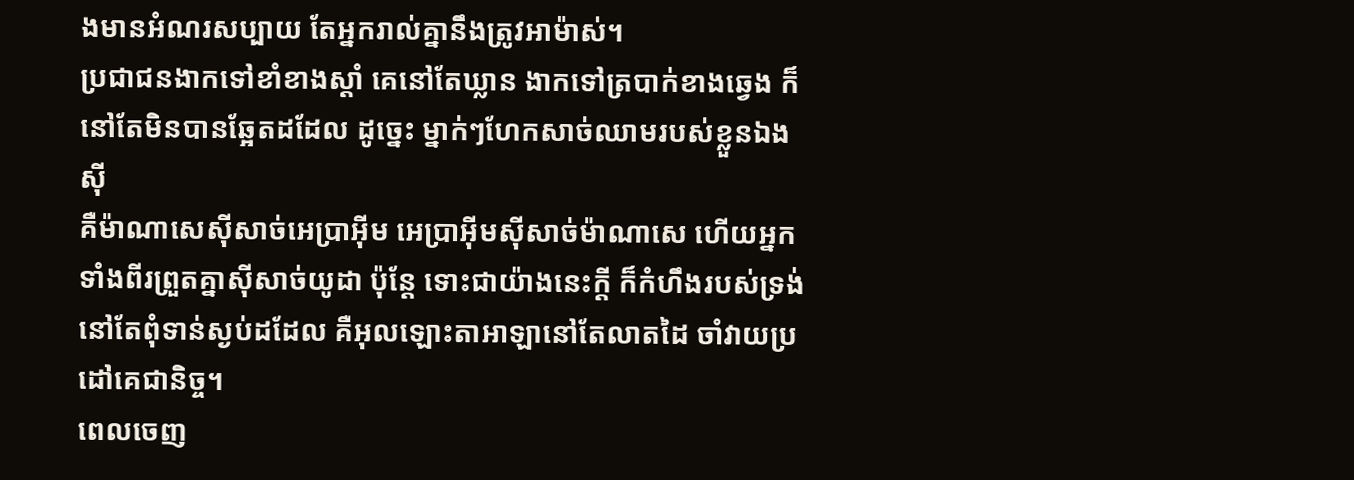ងមានអំណរសប្បាយ តែអ្នករាល់គ្នានឹងត្រូវអាម៉ាស់។
ប្រជាជនងាកទៅខាំខាងស្ដាំ គេនៅតែឃ្លាន ងាកទៅត្របាក់ខាងឆ្វេង ក៏នៅតែមិនបានឆ្អែតដដែល ដូច្នេះ ម្នាក់ៗហែកសាច់ឈាមរបស់ខ្លួនឯងស៊ី
គឺម៉ាណាសេស៊ីសាច់អេប្រាអ៊ីម អេប្រាអ៊ីមស៊ីសាច់ម៉ាណាសេ ហើយអ្នកទាំងពីរព្រួតគ្នាស៊ីសាច់យូដា ប៉ុន្តែ ទោះជាយ៉ាងនេះក្ដី ក៏កំហឹងរបស់ទ្រង់នៅតែពុំទាន់ស្ងប់ដដែល គឺអុលឡោះតាអាឡានៅតែលាតដៃ ចាំវាយប្រដៅគេជានិច្ច។
ពេលចេញ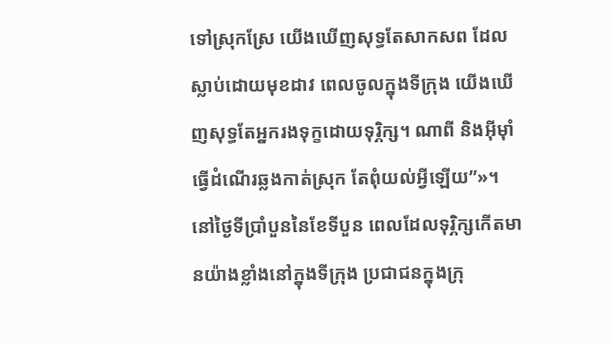ទៅស្រុកស្រែ យើងឃើញសុទ្ធតែសាកសព ដែលស្លាប់ដោយមុខដាវ ពេលចូលក្នុងទីក្រុង យើងឃើញសុទ្ធតែអ្នករងទុក្ខដោយទុរ្ភិក្ស។ ណាពី និងអ៊ីមុាំធ្វើដំណើរឆ្លងកាត់ស្រុក តែពុំយល់អ្វីឡើយ”»។
នៅថ្ងៃទីប្រាំបួននៃខែទីបួន ពេលដែលទុរ្ភិក្សកើតមានយ៉ាងខ្លាំងនៅក្នុងទីក្រុង ប្រជាជនក្នុងក្រុ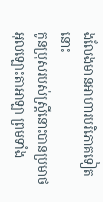ងលែងមានអាហារបរិភោគទៀតនោះ
កូនប្រុសរបស់ស្ត្រីនោះបានប្រមាថអុលឡោះតាអាឡា ព្រមទាំង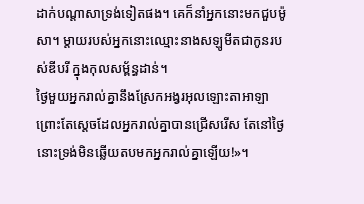ដាក់បណ្តាសាទ្រង់ទៀតផង។ គេក៏នាំអ្នកនោះមកជួបម៉ូសា។ ម្តាយរបស់អ្នកនោះឈ្មោះនាងសឡូមីតជាកូនរបស់ឌីបរី ក្នុងកុលសម្ព័ន្ធដាន់។
ថ្ងៃមួយអ្នករាល់គ្នានឹងស្រែកអង្វរអុលឡោះតាអាឡា ព្រោះតែស្តេចដែលអ្នករាល់គ្នាបានជ្រើសរើស តែនៅថ្ងៃនោះទ្រង់មិនឆ្លើយតបមកអ្នករាល់គ្នាឡើយ!»។